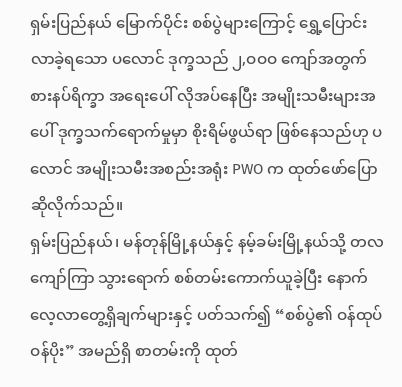ရှမ်းပြည်နယ် မြောက်ပိုင်း စစ်ပွဲများကြောင့် ရွှေ့ပြောင်းလာခဲ့ရသော ပလောင် ဒုက္ခသည် ၂,ဝဝဝ ကျော်အတွက် စားနပ်ရိက္ခာ အရေးပေါ် လိုအပ်နေပြီး အမျိုးသမီးများအပေါ် ဒုက္ခသက်ရောက်မှုမှာ စိုးရိမ်ဖွယ်ရာ ဖြစ်နေသည်ဟု ပလောင် အမျိုးသမီးအစည်းအရုံး PWO က ထုတ်ဖော်ပြောဆိုလိုက်သည်။
ရှမ်းပြည်နယ်၊ မန်တုန်မြို့နယ်နှင့် နမ့်ခမ်းမြို့နယ်သို့ တလကျော်ကြာ သွားရောက် စစ်တမ်းကောက်ယူခဲ့ပြီး နောက် လေ့လာတွေ့ရှိချက်များနှင့် ပတ်သက်၍ “စစ်ပွဲ၏ ဝန်ထုပ်ဝန်ပိုး” အမည်ရှိ စာတမ်းကို ထုတ်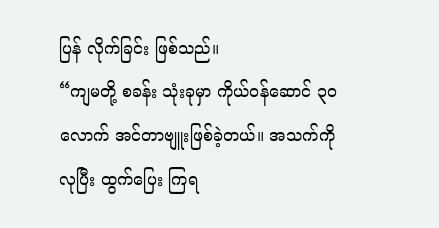ပြန် လိုက်ခြင်း ဖြစ်သည်။
“ကျမတို့ စခန်း သုံးခုမှာ ကိုယ်ဝန်ဆောင် ၃ဝ လောက် အင်တာဗျူးဖြစ်ခဲ့တယ်။ အသက်ကို လုပြီး ထွက်ပြေး ကြရ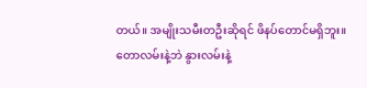တယ်။ အမျိုးသမီးတဦးဆိုရင် ဖိနပ်တောင်မရှိဘူး။ တောလမ်းနဲ့ဘဲ နွားလမ်းနဲ့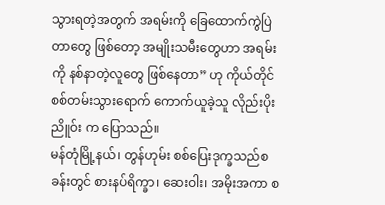သွားရတဲ့အတွက် အရမ်းကို ခြေထောက်ကွဲပြဲတာတွေ ဖြစ်တော့ အမျိုးသမီးတွေဟာ အရမ်းကို နစ်နာတဲ့လူတွေ ဖြစ်နေတာ” ဟု ကိုယ်တိုင် စစ်တမ်းသွားရောက် ကောက်ယူခဲ့သူ လိုည်းပိုးညိူဝ်း က ပြောသည်။
မန်တုံမြို့နယ်၊ တွန်ဟုမ်း စစ်ပြေးဒုက္ခသည်စခန်းတွင် စားနပ်ရိက္ခာ၊ ဆေးဝါး၊ အမိုးအကာ စ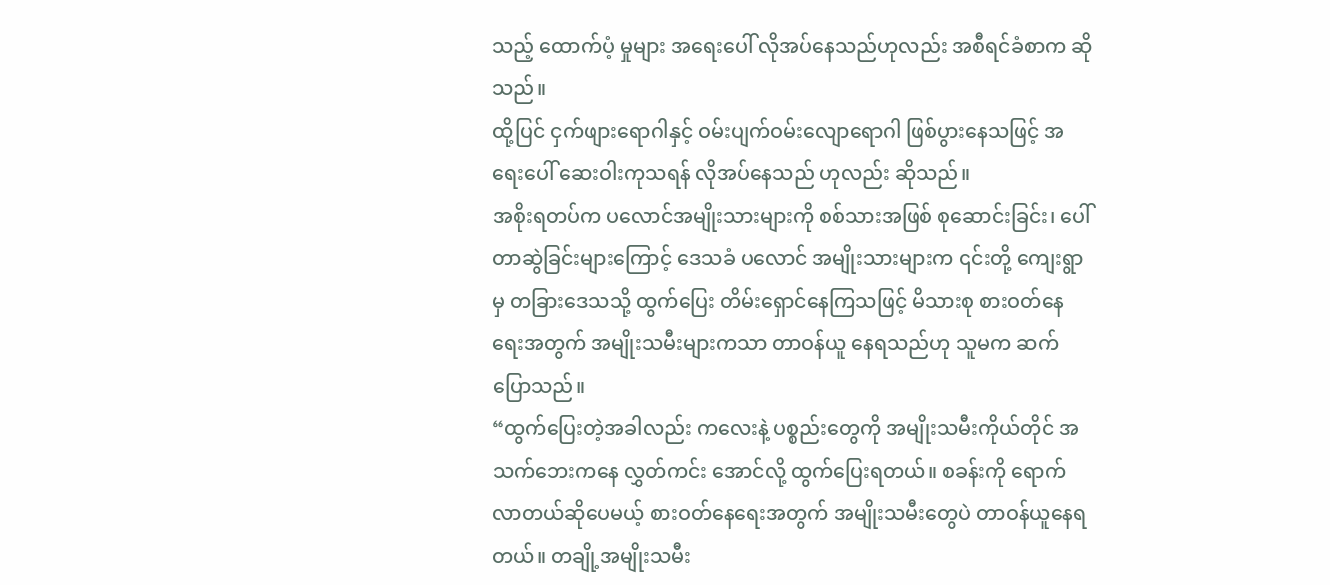သည့် ထောက်ပံ့ မှုများ အရေးပေါ် လိုအပ်နေသည်ဟုလည်း အစီရင်ခံစာက ဆိုသည်။
ထို့ပြင် ငှက်ဖျားရောဂါနှင့် ဝမ်းပျက်ဝမ်းလျောရောဂါ ဖြစ်ပွားနေသဖြင့် အရေးပေါ် ဆေးဝါးကုသရန် လိုအပ်နေသည် ဟုလည်း ဆိုသည်။
အစိုးရတပ်က ပလောင်အမျိုးသားများကို စစ်သားအဖြစ် စုဆောင်းခြင်း၊ ပေါ်တာဆွဲခြင်းများကြောင့် ဒေသခံ ပလောင် အမျိုးသားများက ၎င်းတို့ ကျေးရွာမှ တခြားဒေသသို့ ထွက်ပြေး တိမ်းရှောင်နေကြသဖြင့် မိသားစု စားဝတ်နေရေးအတွက် အမျိုးသမီးများကသာ တာဝန်ယူ နေရသည်ဟု သူမက ဆက်ပြောသည်။
“ထွက်ပြေးတဲ့အခါလည်း ကလေးနဲ့ ပစ္စည်းတွေကို အမျိုးသမီးကိုယ်တိုင် အသက်ဘေးကနေ လွှတ်ကင်း အောင်လို့ ထွက်ပြေးရတယ်။ စခန်းကို ရောက်လာတယ်ဆိုပေမယ့် စားဝတ်နေရေးအတွက် အမျိုးသမီးတွေပဲ တာဝန်ယူနေရ တယ်။ တချို့အမျိုးသမီး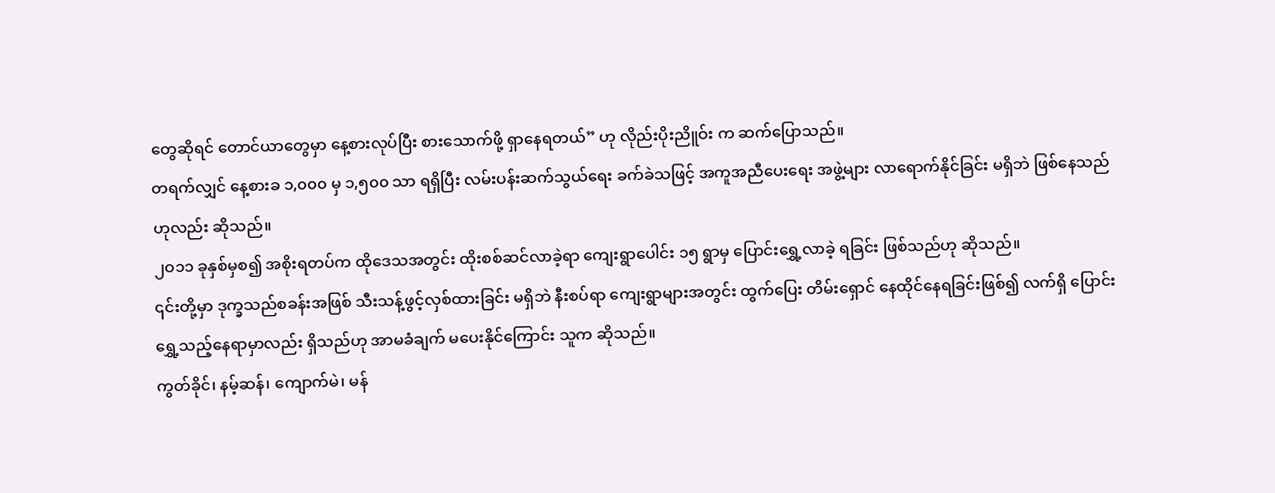တွေဆိုရင် တောင်ယာတွေမှာ နေ့စားလုပ်ပြီး စားသောက်ဖို့ ရှာနေရတယ်” ဟု လိုည်းပိုးညိူဝ်း က ဆက်ပြောသည်။
တရက်လျှင် နေ့စားခ ၁,၀၀၀ မှ ၁,၅၀၀ သာ ရရှိပြီး လမ်းပန်းဆက်သွယ်ရေး ခက်ခဲသဖြင့် အကူအညီပေးရေး အဖွဲ့များ လာရောက်နိုင်ခြင်း မရှိဘဲ ဖြစ်နေသည်ဟုလည်း ဆိုသည်။
၂ဝ၁၁ ခုနှစ်မှစ၍ အစိုးရတပ်က ထိုဒေသအတွင်း ထိုးစစ်ဆင်လာခဲ့ရာ ကျေးရွာပေါင်း ၁၅ ရွာမှ ပြောင်းရွှေ့လာခဲ့ ရခြင်း ဖြစ်သည်ဟု ဆိုသည်။
၎င်းတို့မှာ ဒုက္ခသည်စခန်းအဖြစ် သီးသန့်ဖွင့်လှစ်ထားခြင်း မရှိဘဲ နီးစပ်ရာ ကျေးရွာများအတွင်း ထွက်ပြေး တိမ်းရှောင် နေထိုင်နေရခြင်းဖြစ်၍ လက်ရှိ ပြောင်းရွှေ့သည့်နေရာမှာလည်း ရှိသည်ဟု အာမခံချက် မပေးနိုင်ကြောင်း သူက ဆိုသည်။
ကွတ်ခိုင်၊ နမ့်ဆန်၊ ကျောက်မဲ၊ မန်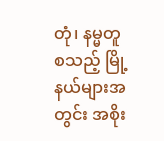တုံ၊ နမ္မတူ စသည့် မြို့နယ်များအတွင်း အစိုး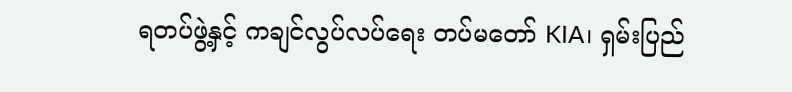ရတပ်ဖွဲ့နှင့် ကချင်လွပ်လပ်ရေး တပ်မတော် KIA၊ ရှမ်းပြည်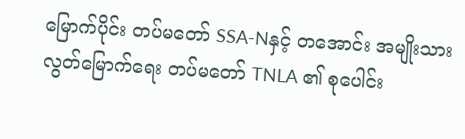မြောက်ပိုင်း တပ်မတော် SSA-Nနှင့် တအောင်း အမျိုးသား လွတ်မြောက်ရေး တပ်မတော် TNLA ၏ စုပေါင်း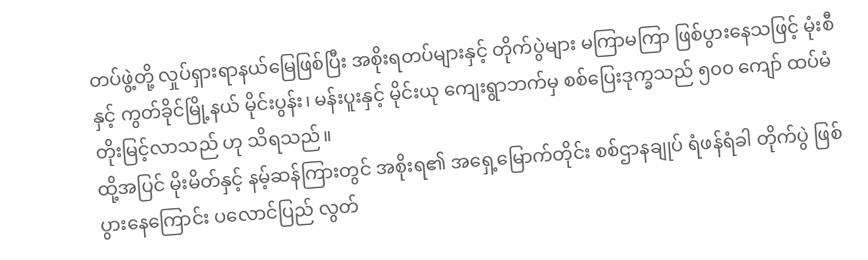တပ်ဖွဲ့တို့ လှုပ်ရှားရာနယ်မြေဖြစ်ပြီး အစိုးရတပ်များနှင့် တိုက်ပွဲများ မကြာမကြာ ဖြစ်ပွားနေသဖြင့် မုံးစီနှင့် ကွတ်ခိုင်မြို့နယ် မိုင်းပွန်း၊ မန်းပူးနှင့် မိုင်းယု ကျေးရွာဘက်မှ စစ်ပြေးဒုက္ခသည် ၅၀၀ ကျော် ထပ်မံတိုးမြင့်လာသည် ဟု သိရသည်။
ထို့အပြင် မိုးမိတ်နှင့် နမ့်ဆန်ကြားတွင် အစိုးရ၏ အရှေ့မြောက်တိုင်း စစ်ဌာနချုပ် ရံဖန်ရံခါ တိုက်ပွဲ ဖြစ်ပွားနေကြောင်း ပလောင်ပြည် လွတ်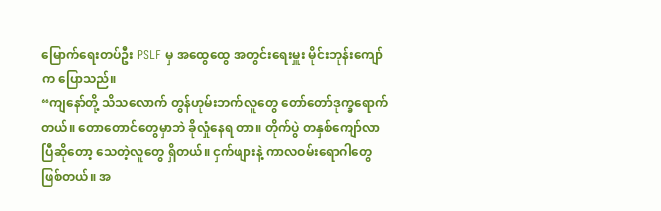မြောက်ရေးတပ်ဦး PSLF မှ အထွေထွေ အတွင်းရေးမှူး မိုင်းဘုန်းကျော် က ပြောသည်။
“ကျနော်တို့ သိသလောက် တွန်ဟုမ်းဘက်လူတွေ တော်တော်ဒုက္ခရောက်တယ်။ တောတောင်တွေမှာဘဲ ခိုလှုံနေရ တာ။ တိုက်ပွဲ တနှစ်ကျော်လာပြီဆိုတော့ သေတဲ့လူတွေ ရှိတယ်။ ငှက်ဖျားနဲ့ ကာလဝမ်းရောဂါတွေ ဖြစ်တယ်။ အ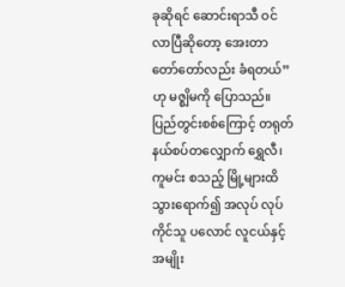ခုဆိုရင် ဆောင်းရာသီ ဝင်လာပြီဆိုတော့ အေးတာ တော်တော်လည်း ခံရတယ်” ဟု မဇ္စျိမကို ပြောသည်။
ပြည်တွင်းစစ်ကြောင့် တရုတ်နယ်စပ်တလျှောက် ရွှေလီ၊ ကူမင်း စသည့် မြို့များထိ သွားရောက်၍ အလုပ် လုပ်ကိုင်သူ ပလောင် လူငယ်နှင့် အမျိုး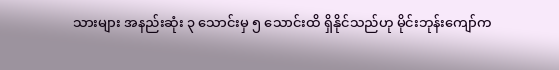သားများ အနည်းဆုံး ၃ သောင်းမှ ၅ သောင်းထိ ရှိနိုင်သည်ဟု မိုင်းဘုန်းကျော်က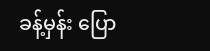ခန့်မှန်း ပြော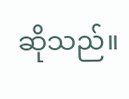ဆိုသည်။